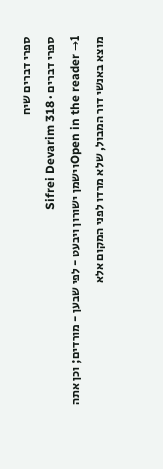ספרי דברים שיח
ספרי דברים · Sifrei Devarim 318
Open in the reader →1וישמן ישורון ויבעט - לפי שבען - מורדים; וכן אתה מוצא באנשי דור המבול, שלא מרדו לפני המקום אלא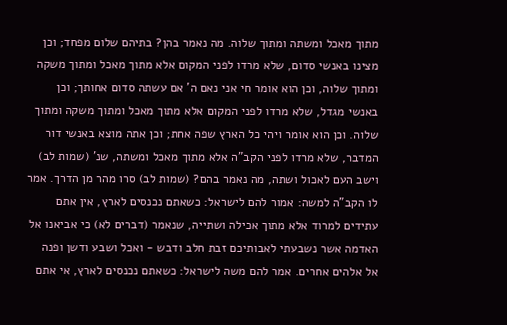מתוך מאכל ומשתה ומתוך שלוה. מה נאמר בהן? בתיהם שלום מפחד; וכן מצינו באנשי סדום, שלא מרדו לפני המקום אלא מתוך מאכל ומתוך משקה ומתוך שלוה, וכן הוא אומר חי אני נאם ה' אם עשתה סדום אחותך; וכן באנשי מגדל, שלא מרדו לפני המקום אלא מתוך מאכל ומתוך משקה ומתוך שלוה. וכן הוא אומר ויהי כל הארץ שפה אחת; וכן אתה מוצא באנשי דור המדבר, שלא מרדו לפני הקב"ה אלא מתוך מאכל ומשתה, שנ' (שמות לב) וישב העם לאכול ושתה, מה נאמר בהם? (שמות לב) סרו מהר מן הדרך. אמר לו הקב"ה למשה: אמור להם לישראל: כשאתם נכנסים לארץ, אין אתם עתידים למרוד אלא מתוך אכילה ושתייה, שנאמר (דברים לא) כי אביאנו אל האדמה אשר נשבעתי לאבותיכם זבת חלב ודבש - ואכל ושבע ודשן ופנה אל אלהים אחרים. אמר להם משה לישראל: כשאתם נכנסים לארץ, אי אתם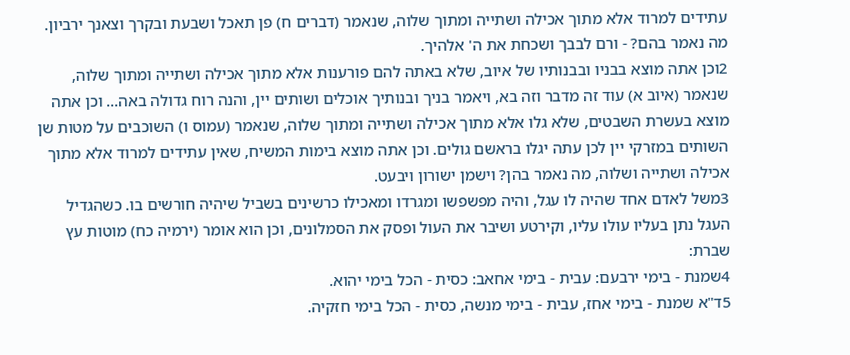עתידים למרוד אלא מתוך אכילה ושתייה ומתוך שלוה, שנאמר (דברים ח) פן תאכל ושבעת ובקרך וצאנך ירביון. מה נאמר בהם? - ורם לבבך ושכחת את ה' אלהיך.
2וכן אתה מוצא בבניו ובבנותיו של איוב, שלא באתה להם פורענות אלא מתוך אכילה ושתייה ומתוך שלוה, שנאמר (איוב א) עוד זה מדבר וזה בא, ויאמר בניך ובנותיך אוכלים ושותים יין, והנה רוח גדולה באה... וכן אתה מוצא בעשרת השבטים, שלא גלו אלא מתוך אכילה ושתייה ומתוך שלוה, שנאמר (עמוס ו) השוכבים על מטות שן השותים במזרקי יין לכן עתה יגלו בראשם גולים. וכן אתה מוצא בימות המשיח, שאין עתידים למרוד אלא מתוך אכילה ושתייה ושלוה, מה נאמר בהן? וישמן ישורון ויבעט.
3משל לאדם אחד שהיה לו עגל, והיה מפשפשו ומגרדו ומאכילו כרשינים בשביל שיהיה חורשים בו. כשהגדיל העגל נתן בעליו עולו עליו, וקירטע ושיבר את העול ופסק את הסמלונים, וכן הוא אומר (ירמיה כח) מוטות עץ שברת:
4שמנת - בימי ירבעם: עבית - בימי אחאב: כסית - הכל בימי יהוא.
5ד"א שמנת - בימי אחז, עבית - בימי מנשה, כסית - הכל בימי חזקיה.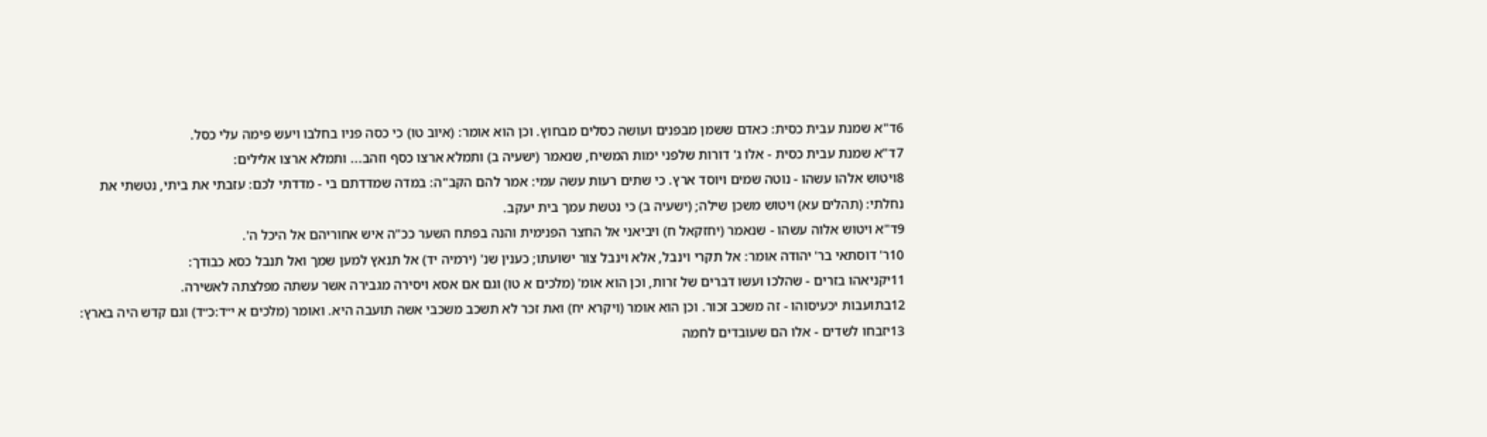6ד"א שמנת עבית כסית: כאדם ששמן מבפנים ועושה כסלים מבחוץ. וכן הוא אומר: (איוב טו) כי כסה פניו בחלבו ויעש פימה עלי כסל.
7ד"א שמנת עבית כסית - אלו ג' דורות שלפני ימות המשיח, שנאמר (ישעיה ב) ותמלא ארצו כסף וזהב... ותמלא ארצו אלילים:
8ויטוש אלהו עשהו - נוטה שמים ויוסד ארץ. כי שתים רעות עשה עמי: אמר להם הקב"ה: במדה שמדדתם בי - מדדתי לכם: עזבתי את ביתי, נטשתי את נחלתי: (תהלים עא) ויטוש משכן שילה; (ישעיה ב) כי נטשת עמך בית יעקב.
9ד"א ויטוש אלוה עשהו - שנאמר (יחזקאל ח) ויביאני אל החצר הפנימית והנה בפתח השער ככ"ה איש אחוריהם אל היכל ה'.
10ר' דוסתאי בר' יהודה אומר: אל תקרי וינבל, אלא וינבל צור ישועתו; כענין שנ' (ירמיה יד) אל תנאץ למען שמך ואל תנבל כסא כבודך:
11יקניאהו בזרים - שהלכו ועשו דברים של זרות, וכן הוא אומ' (מלכים א טו) וגם אם אסא ויסירה מגבירה אשר עשתה מפלצתה לאשירה.
12בתועבות יכעיסוהו - זה משכב זכור. וכן הוא אומר (ויקרא יח) ואת זכר לא תשכב משכבי אשה תועבה היא. ואומר (מלכים א י״ד:כ״ד) וגם קדש היה בארץ:
13יזבחו לשדים - אלו הם שעובדים לחמה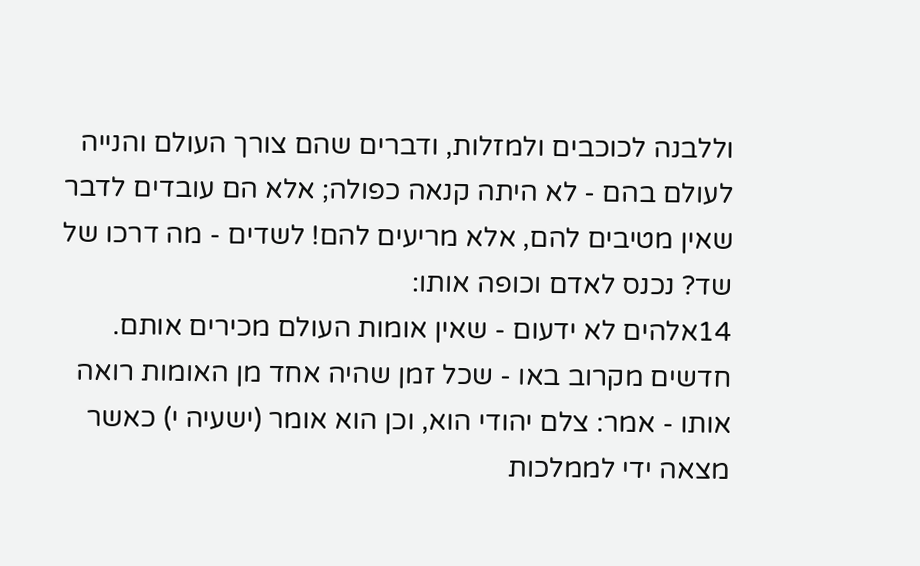וללבנה לכוכבים ולמזלות, ודברים שהם צורך העולם והנייה לעולם בהם - לא היתה קנאה כפולה; אלא הם עובדים לדבר שאין מטיבים להם, אלא מריעים להם! לשדים - מה דרכו של שד? נכנס לאדם וכופה אותו:
14אלהים לא ידעום - שאין אומות העולם מכירים אותם. חדשים מקרוב באו - שכל זמן שהיה אחד מן האומות רואה אותו - אמר: צלם יהודי הוא, וכן הוא אומר (ישעיה י) כאשר מצאה ידי לממלכות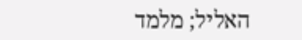האליל; מלמד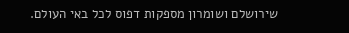שירושלם ושומרון מספקות דפוס לכל באי העולם.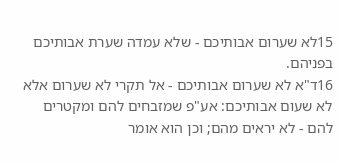15לא שערום אבותיכם - שלא עמדה שערת אבותיכם בפניהם.
16ד"א לא שערום אבותיכם - אל תקרי לא שערום אלא לא שעום אבותיכם: אע"פ שמזבחים להם ומקטרים להם - לא יראים מהם; וכן הוא אומר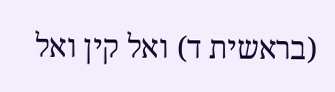(בראשית ד) ואל קין ואל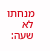מנחתו לא שעה: